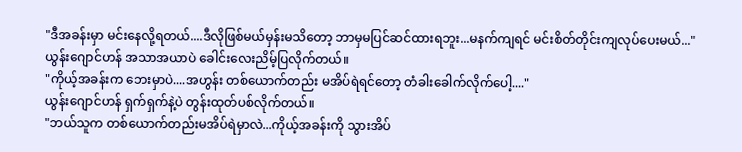"ဒီအခန်းမှာ မင်းနေလို့ရတယ်....ဒီလိုဖြစ်မယ်မှန်းမသိတော့ ဘာမှမပြင်ဆင်ထားရဘူး...မနက်ကျရင် မင်းစိတ်တိုင်းကျလုပ်ပေးမယ်..."
ယွန်းဂျောင်ဟန် အသာအယာပဲ ခေါင်းလေးညိမ့်ပြလိုက်တယ်။
"ကိုယ့်အခန်းက ဘေးမှာပဲ....အဟွန်း တစ်ယောက်တည်း မအိပ်ရဲရင်တော့ တံခါးခေါက်လိုက်ပေါ့...."
ယွန်းဂျောင်ဟန် ရှက်ရှက်နဲ့ပဲ တွန်းထုတ်ပစ်လိုက်တယ်။
"ဘယ်သူက တစ်ယောက်တည်းမအိပ်ရဲမှာလဲ...ကိုယ့်အခန်းကို သွားအိပ်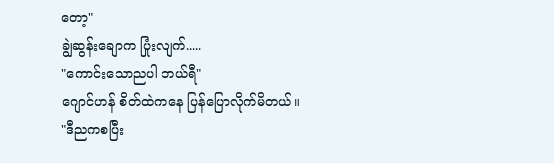တော့"
ချွဲဆွန်းချောက ပြုံးလျက်.....
"ကောင်းသောညပါ ဘယ်ရီ"
ဂျောင်ဟန် စိတ်ထဲကနေ ပြန်ပြောလိုက်မိတယ်။
"ဒီညကစပြီး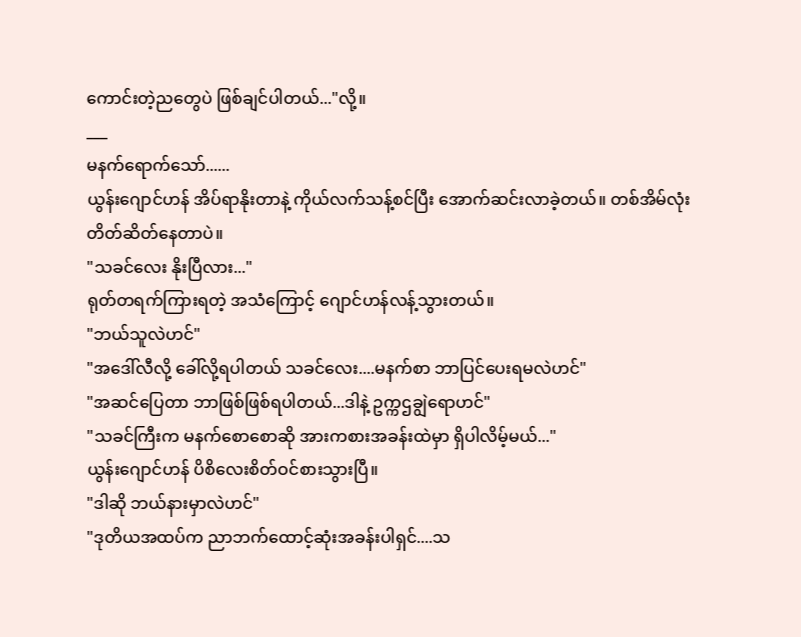ကောင်းတဲ့ညတွေပဲ ဖြစ်ချင်ပါတယ်..."လို့။
___
မနက်ရောက်သော်......
ယွန်းဂျောင်ဟန် အိပ်ရာနိုးတာနဲ့ ကိုယ်လက်သန့်စင်ပြီး အောက်ဆင်းလာခဲ့တယ်။ တစ်အိမ်လုံး တိတ်ဆိတ်နေတာပဲ။
"သခင်လေး နိုးပြီလား..."
ရုတ်တရက်ကြားရတဲ့ အသံကြောင့် ဂျောင်ဟန်လန့်သွားတယ်။
"ဘယ်သူလဲဟင်"
"အဒေါ်လီလို့ ခေါ်လို့ရပါတယ် သခင်လေး....မနက်စာ ဘာပြင်ပေးရမလဲဟင်"
"အဆင်ပြေတာ ဘာဖြစ်ဖြစ်ရပါတယ်...ဒါနဲ့ ဥက္ကဌချွဲရောဟင်"
"သခင်ကြီးက မနက်စောစောဆို အားကစားအခန်းထဲမှာ ရှိပါလိမ့်မယ်..."
ယွန်းဂျောင်ဟန် ပိစိလေးစိတ်ဝင်စားသွားပြီ။
"ဒါဆို ဘယ်နားမှာလဲဟင်"
"ဒုတိယအထပ်က ညာဘက်ထောင့်ဆုံးအခန်းပါရှင်....သ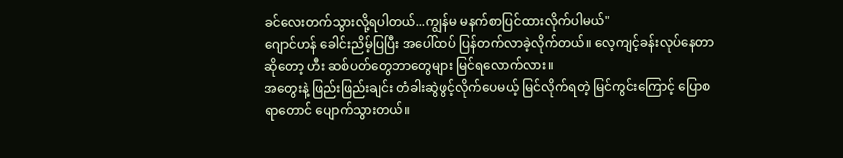ခင်လေးတက်သွားလို့ရပါတယ်...ကျွန်မ မနက်စာပြင်ထားလိုက်ပါမယ်"
ဂျောင်ဟန် ခေါင်းညိမ့်ပြပြီး အပေါ်ထပ် ပြန်တက်လာခဲ့လိုက်တယ်။ လေ့ကျင့်ခန်းလုပ်နေတာဆိုတော့ ဟီး ဆစ်ပတ်တွေဘာတွေများ မြင်ရလောက်လား။
အတွေးနဲ့ ဖြည်းဖြည်းချင်း တံခါးဆွဲဖွင့်လိုက်ပေမယ့် မြင်လိုက်ရတဲ့ မြင်ကွင်းကြောင့် ပြောစရာတောင် ပျောက်သွားတယ်။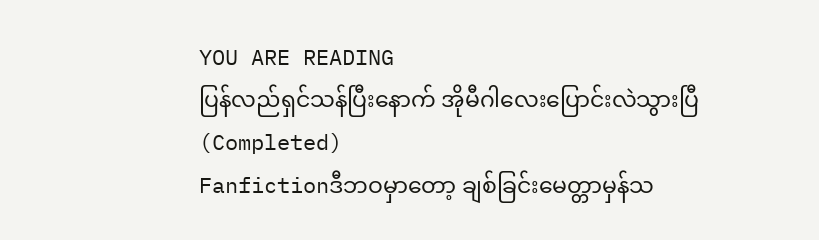YOU ARE READING
ပြန်လည်ရှင်သန်ပြီးနောက် အိုမီဂါလေးပြောင်းလဲသွားပြီ (Completed)
Fanfictionဒီဘဝမှာတော့ ချစ်ခြင်းမေတ္တာမှန်သ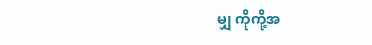မျှ ကိုကို့အ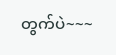တွက်ပဲ~~~